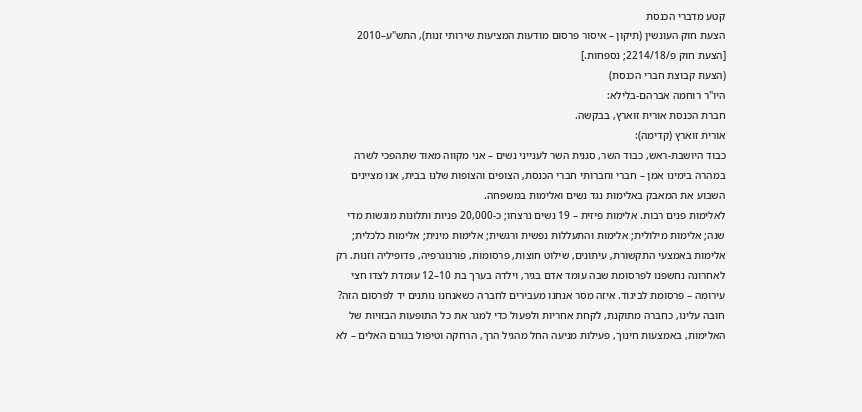קטע מדברי הכנסת
הצעת חוק העונשין (תיקון – איסור פרסום מודעות המציעות שירותי זנות), התש"ע–2010
[הצעת חוק פ/2214/18; נספחות.]
(הצעת קבוצת חברי הכנסת)
היו"ר רוחמה אברהם-בלילא:
חברת הכנסת אורית זוארץ, בבקשה.
אורית זוארץ (קדימה):
כבוד היושבת-ראש, כבוד השר, סגנית השר לענייני נשים – אני מקווה מאוד שתהפכי לשרה במהרה בימינו אמן – חברי וחברותי חברי הכנסת, הצופים והצופות שלנו בבית, אנו מציינים השבוע את המאבק באלימות נגד נשים ואלימות במשפחה.
לאלימות פנים רבות. אלימות פיזית – 19 נשים נרצחו; כ-20,000 פניות ותלונות מוגשות מדי שנה; אלימות מילולית; אלימות והתעללות נפשית ורגשית; אלימות מינית; אלימות כלכלית; אלימות באמצעי התקשורת, עיתונים, שילוט חוצות, פרסומות, פורנוגרפיה, פדופיליה וזנות. רק לאחרונה נחשפנו לפרסומת שבה עומד אדם בגיר, וילדה בערך בת 10–12 עומדת לצדו חצי עירומה – פרסומת לביגוד. איזה מסר אנחנו מעבירים לחברה כשאנחנו נותנים יד לפרסום הזה? חובה עלינו, כחברה מתוקנת, לקחת אחריות ולפעול כדי למגר את כל התופעות הבזויות של האלימות, באמצעות חינוך, פעילות מניעה החל מהגיל הרך, הרחקה וטיפול בגורם האלים – לא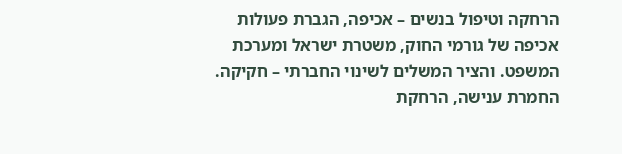הרחקה וטיפול בנשים – אכיפה, הגברת פעולות אכיפה של גורמי החוק, משטרת ישראל ומערכת המשפט. והציר המשלים לשינוי החברתי – חקיקה. החמרת ענישה, הרחקת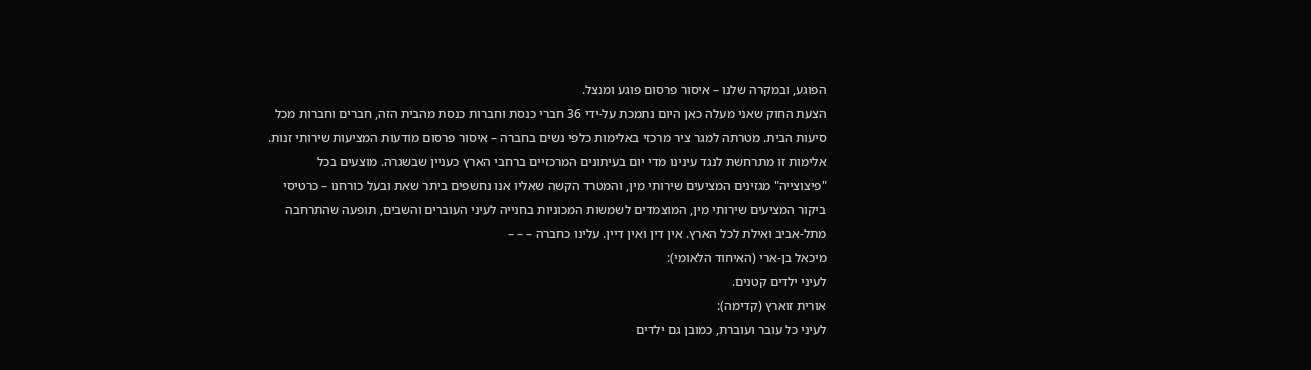הפוגע, ובמקרה שלנו – איסור פרסום פוגע ומנצל.
הצעת החוק שאני מעלה כאן היום נתמכת על-ידי 36 חברי כנסת וחברות כנסת מהבית הזה, חברים וחברות מכל סיעות הבית. מטרתה למגר ציר מרכזי באלימות כלפי נשים בחברה – איסור פרסום מודעות המציעות שירותי זנות. אלימות זו מתרחשת לנגד עינינו מדי יום בעיתונים המרכזיים ברחבי הארץ כעניין שבשגרה. מוצעים בכל "פיצוצייה" מגזינים המציעים שירותי מין, והמטרד הקשה שאליו אנו נחשפים ביתר שאת ובעל כורחנו – כרטיסי ביקור המציעים שירותי מין, המוצמדים לשמשות המכוניות בחנייה לעיני העוברים והשבים, תופעה שהתרחבה מתל-אביב ואילת לכל הארץ. אין דין ואין דיין. עלינו כחברה – – –
מיכאל בן-ארי (האיחוד הלאומי):
לעיני ילדים קטנים.
אורית זוארץ (קדימה):
לעיני כל עובר ועוברת, כמובן גם ילדים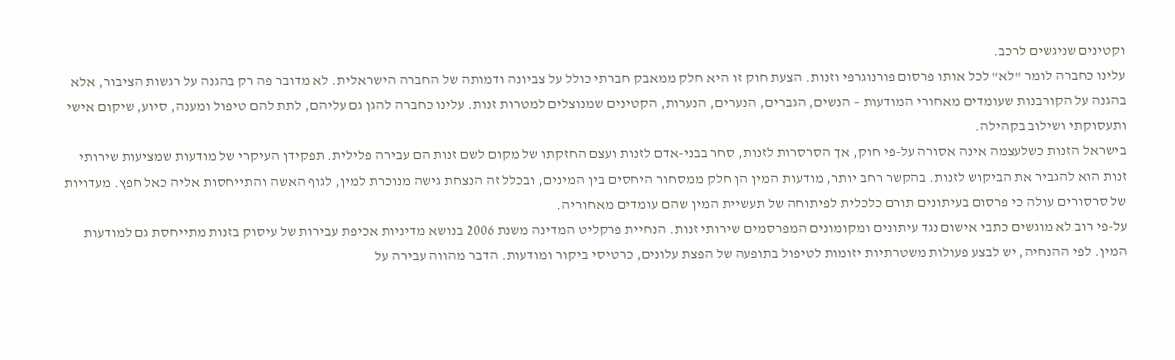וקטינים שניגשים לרכב.
עלינו כחברה לומר "לא" לכל אותו פרסום פורנוגרפי וזנות. הצעת חוק זו היא חלק ממאבק חברתי כולל על צביונה ודמותה של החברה הישראלית. לא מדובר פה רק בהגנה על רגשות הציבור, אלא בהגנה על הקורבנות שעומדים מאחורי המודעות – הנשים, הגברים, הנערים, הנערות, הקטינים שמנוצלים למטרות זנות. עלינו כחברה להגן גם עליהם, לתת להם טיפול ומענה, סיוע, שיקום אישי ותעסוקתי ושילוב בקהילה.
בישראל הזנות כשלעצמה אינה אסורה על-פי חוק, אך הסרסרות לזנות, סחר בבני-אדם לזנות ועצם החזקתו של מקום לשם זנות הם עבירה פלילית. תפקידן העיקרי של מודעות שמציעות שירותי זנות הוא להגביר את הביקוש לזנות. בהקשר רחב יותר, מודעות המין הן חלק ממסחור היחסים בין המינים, ובכלל זה הנצחת גישה מנוכרת למין, לגוף האשה והתייחסות אליה כאל חפץ. מעדויות של סרסורים עולה כי פרסום בעיתונים תורם כלכלית לפיתוחה של תעשיית המין שהם עומדים מאחוריה.
על-פי רוב לא מוגשים כתבי אישום נגד עיתונים ומקומונים המפרסמים שירותי זנות. הנחיית פרקליט המדינה משנת 2006 בנושא מדיניות אכיפת עבירות של עיסוק בזנות מתייחסת גם למודעות המין. לפי ההנחיה, יש לבצע פעולות משטרתיות יזומות לטיפול בתופעה של הפצת עלונים, כרטיסי ביקור ומודעות. הדבר מהווה עבירה על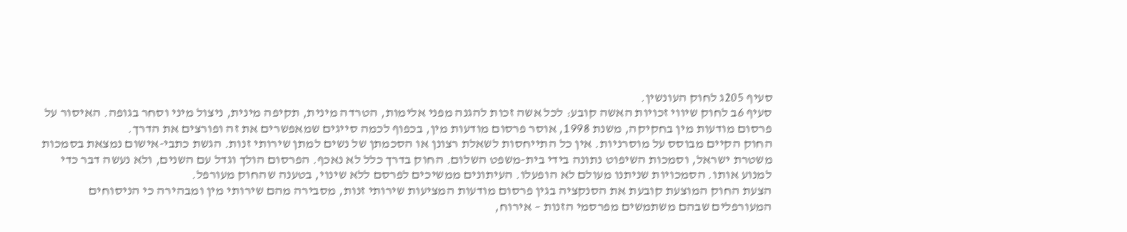סעיף 205ג לחוק העונשין.
סעיף 6ב לחוק שיווי זכויות האשה קובע: לכל אשה זכות להגנה מפני אלימות, הטרדה מינית, תקיפה מינית, ניצול מיני וסחר בגופה. האיסור על פרסום מודעות מין בחקיקה, משנת 1998, אוסר פרסום מודעות מין, בכפוף לכמה סייגים שמאפשרים את זה ופורצים את הדרך.
החוק הקיים מבוסס על מוסרניות. אין כל התייחסות לשאלת רצונן או הסכמתן של נשים למתן שירותי זנות. הגשת כתבי-אישום נמצאת בסמכות משטרת ישראל, וסמכות השיפוט נתונה בידי בית-משפט השלום. החוק בדרך כלל לא נאכף. הפרסום הולך וגדל עם השנים, ולא נעשה דבר כדי למנוע אותו. הסמכויות שניתנו מעולם לא הופעלו. העיתונים ממשיכים לפרסם ללא שינוי, בטענה שהחוק מעורפל.
הצעת החוק המוצעת קובעת את הסנקציה בגין פרסום מודעות המציעות שירותי זנות, מסבירה מהם שירותי מין ומבהירה כי הניסוחים המעורפלים שבהם משתמשים מפרסמי הזנות – אירוח,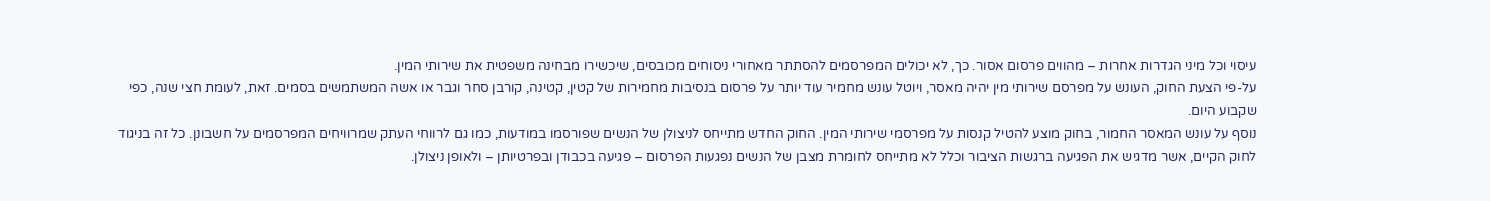עיסוי וכל מיני הגדרות אחרות – מהווים פרסום אסור. כך, לא יכולים המפרסמים להסתתר מאחורי ניסוחים מכובסים, שיכשירו מבחינה משפטית את שירותי המין.
על-פי הצעת החוק, העונש על מפרסם שירותי מין יהיה מאסר, ויוטל עונש מחמיר עוד יותר על פרסום בנסיבות מחמירות של קטין, קטינה, קורבן סחר וגבר או אשה המשתמשים בסמים. זאת, לעומת חצי שנה, כפי שקבוע היום.
נוסף על עונש המאסר החמור, בחוק מוצע להטיל קנסות על מפרסמי שירותי המין. החוק החדש מתייחס לניצולן של הנשים שפורסמו במודעות, כמו גם לרווחי העתק שמרוויחים המפרסמים על חשבונן. כל זה בניגוד לחוק הקיים, אשר מדגיש את הפגיעה ברגשות הציבור וכלל לא מתייחס לחומרת מצבן של הנשים נפגעות הפרסום – פגיעה בכבודן ובפרטיותן – ולאופן ניצולן.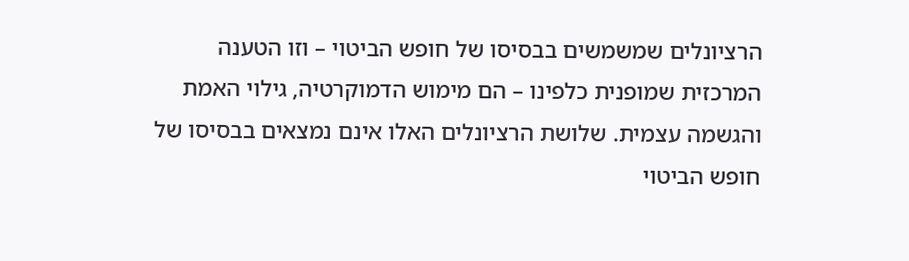הרציונלים שמשמשים בבסיסו של חופש הביטוי – וזו הטענה המרכזית שמופנית כלפינו – הם מימוש הדמוקרטיה, גילוי האמת והגשמה עצמית. שלושת הרציונלים האלו אינם נמצאים בבסיסו של חופש הביטוי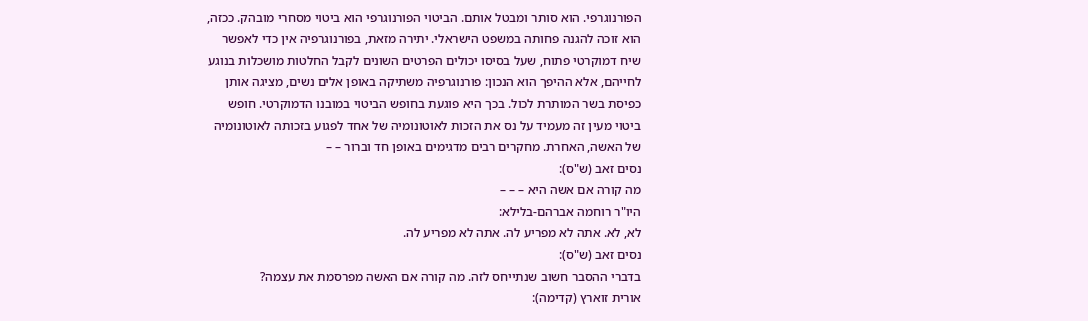הפורנוגרפי. הוא סותר ומבטל אותם. הביטוי הפורנוגרפי הוא ביטוי מסחרי מובהק. ככזה, הוא זוכה להגנה פחותה במשפט הישראלי. יתירה מזאת, בפורנוגרפיה אין כדי לאפשר שיח דמוקרטי פתוח, שעל בסיסו יכולים הפרטים השונים לקבל החלטות מושכלות בנוגע לחייהם, אלא ההיפך הוא הנכון: פורנוגרפיה משתיקה באופן אלים נשים, מציגה אותן כפיסת בשר המותרת לכול. בכך היא פוגעת בחופש הביטוי במובנו הדמוקרטי. חופש ביטוי מעין זה מעמיד על נס את הזכות לאוטונומיה של אחד לפגוע בזכותה לאוטונומיה של האשה, האחרת. מחקרים רבים מדגימים באופן חד וברור – –
נסים זאב (ש"ס):
מה קורה אם אשה היא – – –
היו"ר רוחמה אברהם-בלילא:
לא, לא. אתה לא מפריע לה. אתה לא מפריע לה.
נסים זאב (ש"ס):
בדברי ההסבר חשוב שנתייחס לזה. מה קורה אם האשה מפרסמת את עצמה?
אורית זוארץ (קדימה):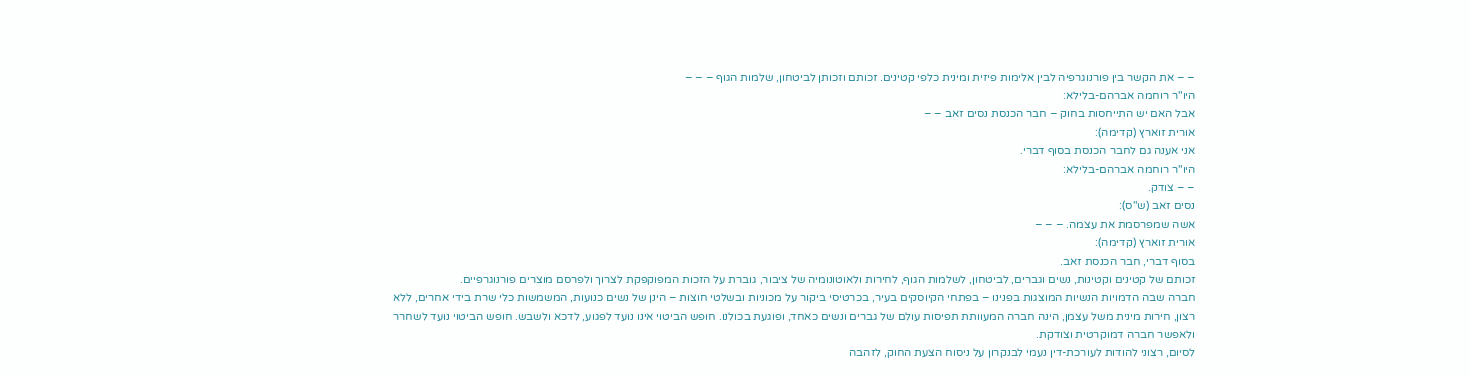– – את הקשר בין פורנוגרפיה לבין אלימות פיזית ומינית כלפי קטינים. זכותם וזכותן לביטחון, שלמות הגוף – – –
היו"ר רוחמה אברהם-בלילא:
אבל האם יש התייחסות בחוק – חבר הכנסת נסים זאב – –
אורית זוארץ (קדימה):
אני אענה גם לחבר הכנסת בסוף דברי.
היו"ר רוחמה אברהם-בלילא:
– – צודק.
נסים זאב (ש"ס):
אשה שמפרסמת את עצמה. – – –
אורית זוארץ (קדימה):
בסוף דברי, חבר הכנסת זאב.
זכותם של קטינים וקטינות, נשים וגברים, לביטחון, לשלמות הגוף, לחירות ולאוטונומיה של ציבור, גוברת על הזכות המפוקפקת לצרוך ולפרסם מוצרים פורנוגרפיים.
חברה שבה הדמויות הנשיות המוצגות בפנינו – בפתחי הקיוסקים בעיר, בכרטיסי ביקור על מכוניות ובשלטי חוצות – הינן של נשים כנועות, המשמשות כלי שרת בידי אחרים, ללא רצון, חירות מינית משל עצמן, הינה חברה המעוותת תפיסות עולם של גברים ונשים כאחד, ופוגעת בכולנו. חופש הביטוי אינו נועד לפגוע, לדכא ולשבש. חופש הביטוי נועד לשחרר ולאפשר חברה דמוקרטית וצודקת.
לסיום, רצוני להודות לעורכת-דין נעמי לבנקרון על ניסוח הצעת החוק, לזהבה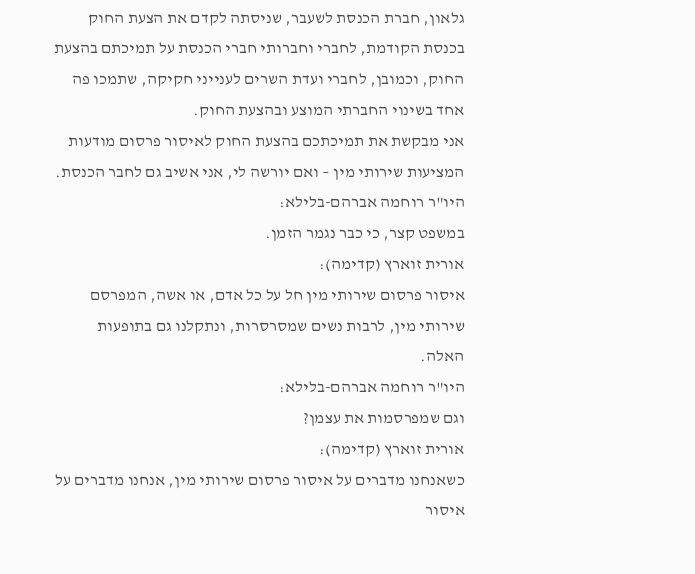גלאון, חברת הכנסת לשעבר, שניסתה לקדם את הצעת החוק בכנסת הקודמת, לחברי וחברותי חברי הכנסת על תמיכתם בהצעת החוק, וכמובן, לחברי ועדת השרים לענייני חקיקה, שתמכו פה אחד בשינוי החברתי המוצע ובהצעת החוק.
אני מבקשת את תמיכתכם בהצעת החוק לאיסור פרסום מודעות המציעות שירותי מין – ואם יורשה לי, אני אשיב גם לחבר הכנסת.
היו"ר רוחמה אברהם-בלילא:
במשפט קצר, כי כבר נגמר הזמן.
אורית זוארץ (קדימה):
איסור פרסום שירותי מין חל על כל אדם, או אשה, המפרסם שירותי מין, לרבות נשים שמסרסרות, ונתקלנו גם בתופעות האלה.
היו"ר רוחמה אברהם-בלילא:
וגם שמפרסמות את עצמן?
אורית זוארץ (קדימה):
כשאנחנו מדברים על איסור פרסום שירותי מין, אנחנו מדברים על איסור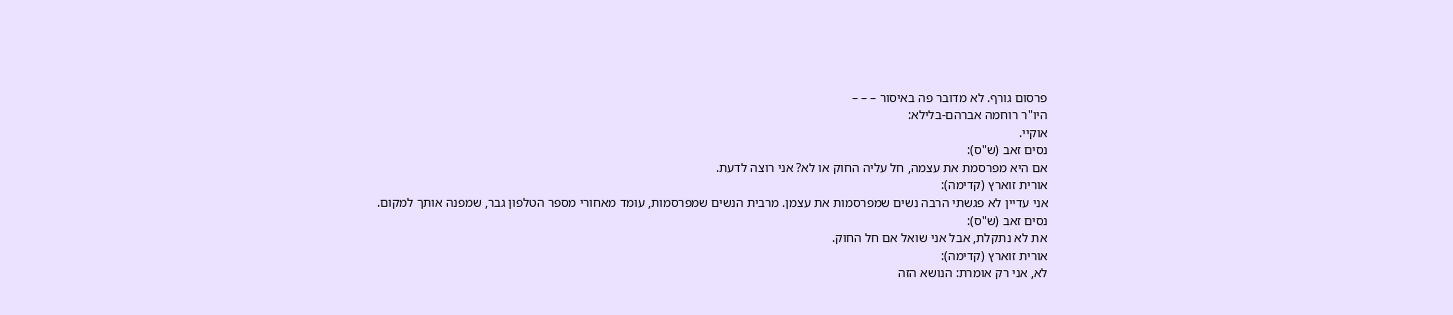פרסום גורף. לא מדובר פה באיסור – – –
היו"ר רוחמה אברהם-בלילא:
אוקיי.
נסים זאב (ש"ס):
אם היא מפרסמת את עצמה, חל עליה החוק או לא? אני רוצה לדעת.
אורית זוארץ (קדימה):
אני עדיין לא פגשתי הרבה נשים שמפרסמות את עצמן. מרבית הנשים שמפרסמות, עומד מאחורי מספר הטלפון גבר, שמפנה אותך למקום.
נסים זאב (ש"ס):
את לא נתקלת, אבל אני שואל אם חל החוק.
אורית זוארץ (קדימה):
לא, אני רק אומרת: הנושא הזה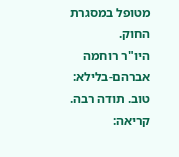מטופל במסגרת החוק.
היו"ר רוחמה אברהם-בלילא:
טוב. תודה רבה.
קריאה: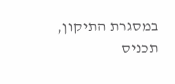במסגרת התיקון, תכניס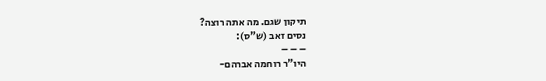תיקון שגם. מה אתה רוצה?
נסים זאב (ש"ס):
– – –
היו"ר רוחמה אברהם-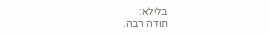בלילא:
תודה רבה.